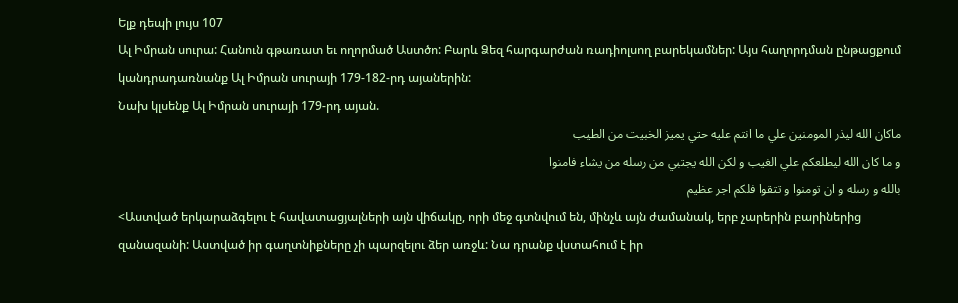Ելք դեպի լույս 107
Ալ Իմրան սուրա: Հանուն գթառատ եւ ողորմած Աստծո: Բարև Ձեզ հարգարժան ռադիոլսող բարեկամներ: Այս հաղորդման ընթացքում կանդրադառնանք Ալ Իմրան սուրայի 179-182-րդ այաներին:
Նախ կլսենք Ալ Իմրան սուրայի 179-րդ այան.
ماكان الله ليذر المومنين علي ما انتم عليه حتي يميز الخبيت من الطيب
و ما كان الله ليطلعكم علي الغيب و لكن الله يجتبي من رسله من يشاء فامنوا
بالله و رسله و ان تومنوا و تتقوا فلكم اجر عظيم
<Աստված երկարաձգելու է հավատացյալների այն վիճակը, որի մեջ գտնվում են, մինչև այն ժամանակ, երբ չարերին բարիներից զանազանի: Աստված իր գաղտնիքները չի պարզելու ձեր առջև: Նա դրանք վստահում է իր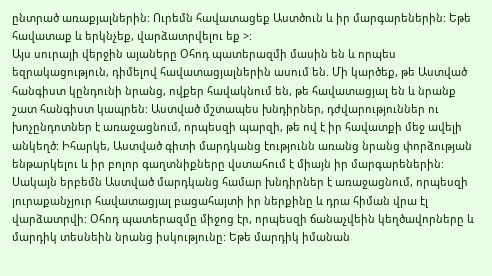ընտրած առաքյալներին: Ուրեմն հավատացեք Աստծուն և իր մարգարեներին: Եթե հավատաք և երկնչեք, վարձատրվելու եք >:
Այս սուրայի վերջին այաները Օհոդ պատերազմի մասին են և որպես եզրակացություն, դիմելով հավատացյալներին ասում են. Մի կարծեք, թե Աստված հանգիստ կընդունի նրանց, ովքեր հավակնում են, թե հավատացյալ են և նրանք շատ հանգիստ կապրեն: Աստված մշտապես խնդիրներ, դժվարություններ ու խոչընդոտներ է առաջացնում, որպեսզի պարզի, թե ով է իր հավատքի մեջ ավելի անկեղծ: Իհարկե, Աստված գիտի մարդկանց էությունն առանց նրանց փորձության ենթարկելու և իր բոլոր գաղտնիքները վստահում է միայն իր մարգարեներին: Սակայն երբեմն Աստված մարդկանց համար խնդիրներ է առաջացնում, որպեսզի յուրաքանչյուր հավատացյալ բացահայտի իր ներքինը և դրա հիման վրա էլ վարձատրվի: Օհոդ պատերազմը միջոց էր, որպեսզի ճանաչվեին կեղծավորները և մարդիկ տեսնեին նրանց իսկությունը: Եթե մարդիկ իմանան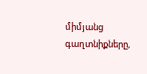միմյանց գաղտնիքները,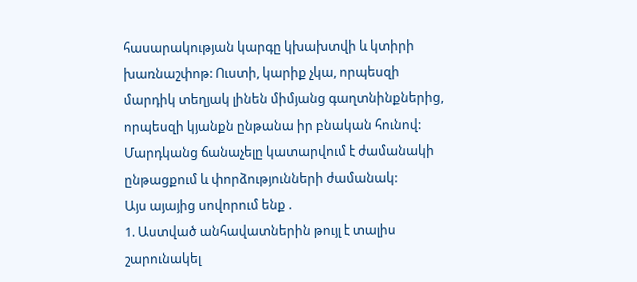հասարակության կարգը կխախտվի և կտիրի խառնաշփոթ: Ուստի, կարիք չկա, որպեսզի մարդիկ տեղյակ լինեն միմյանց գաղտնինքներից, որպեսզի կյանքն ընթանա իր բնական հունով: Մարդկանց ճանաչելը կատարվում է ժամանակի ընթացքում և փորձությունների ժամանակ:
Այս այայից սովորում ենք .
1. Աստված անհավատներին թույլ է տալիս շարունակել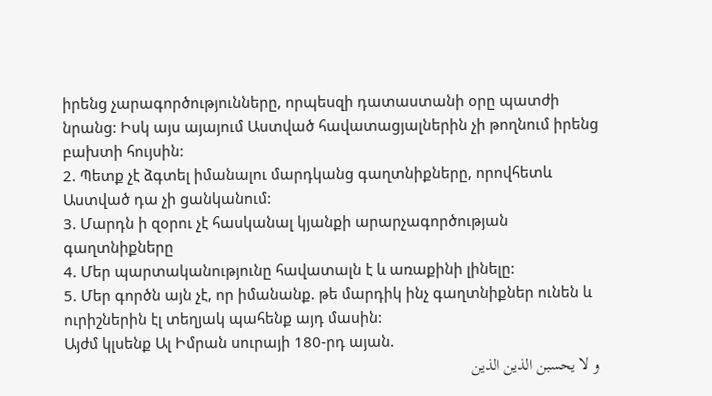իրենց չարագործությունները, որպեսզի դատաստանի օրը պատժի նրանց: Իսկ այս այայում Աստված հավատացյալներին չի թողնում իրենց բախտի հույսին:
2. Պետք չէ ձգտել իմանալու մարդկանց գաղտնիքները, որովհետև Աստված դա չի ցանկանում:
3. Մարդն ի զօրու չէ հասկանալ կյանքի արարչագործության գաղտնիքները
4. Մեր պարտականությունը հավատալն է և առաքինի լինելը:
5. Մեր գործն այն չէ, որ իմանանք. թե մարդիկ ինչ գաղտնիքներ ունեն և ուրիշներին էլ տեղյակ պահենք այդ մասին:
Այժմ կլսենք Ալ Իմրան սուրայի 180-րդ այան.
و لا يحسبن الذين الذين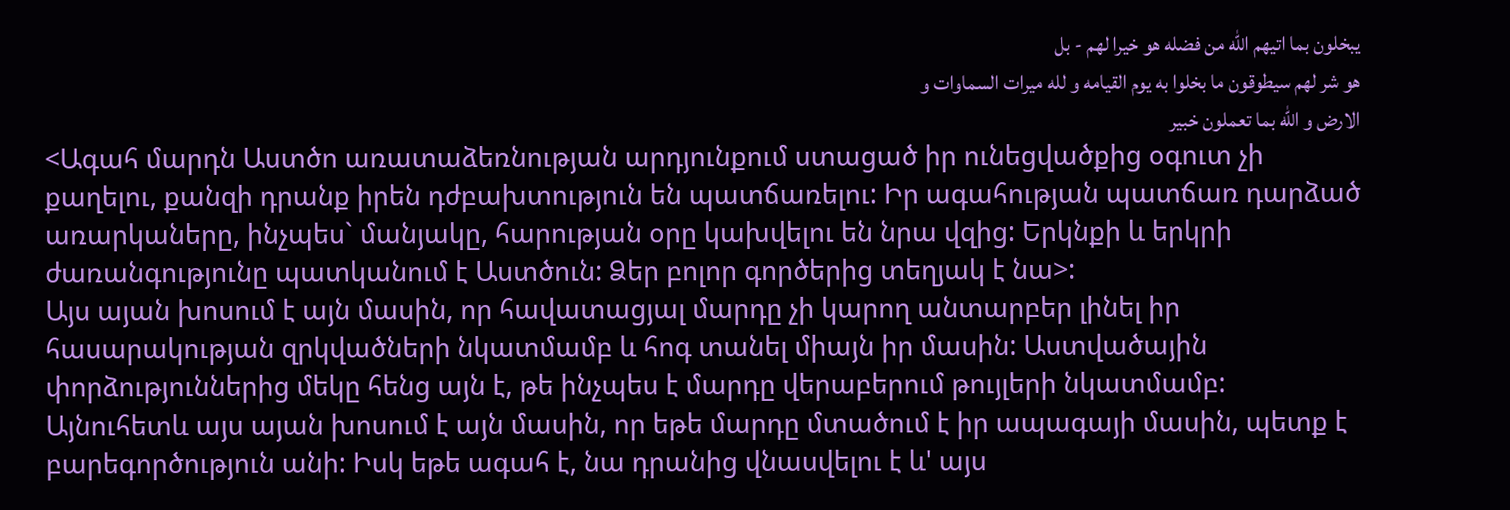يبخلون بما اتيهم الله من فضله هو خيرا لهم - بل
هو شر لهم سيطوقون ما بخلوا به يوم القيامه و لله ميرات السماوات و
الارض و الله بما تعملون خبير
<Ագահ մարդն Աստծո առատաձեռնության արդյունքում ստացած իր ունեցվածքից օգուտ չի քաղելու, քանզի դրանք իրեն դժբախտություն են պատճառելու: Իր ագահության պատճառ դարձած առարկաները, ինչպես` մանյակը, հարության օրը կախվելու են նրա վզից: Երկնքի և երկրի ժառանգությունը պատկանում է Աստծուն: Ձեր բոլոր գործերից տեղյակ է նա>:
Այս այան խոսում է այն մասին, որ հավատացյալ մարդը չի կարող անտարբեր լինել իր հասարակության զրկվածների նկատմամբ և հոգ տանել միայն իր մասին: Աստվածային փորձություններից մեկը հենց այն է, թե ինչպես է մարդը վերաբերում թույլերի նկատմամբ: Այնուհետև այս այան խոսում է այն մասին, որ եթե մարդը մտածում է իր ապագայի մասին, պետք է բարեգործություն անի: Իսկ եթե ագահ է, նա դրանից վնասվելու է և' այս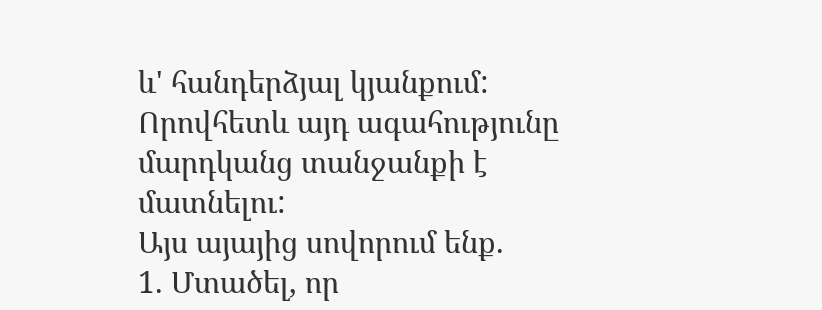և' հանդերձյալ կյանքում: Որովհետև այդ ագահությունը մարդկանց տանջանքի է մատնելու:
Այս այայից սովորում ենք.
1. Մտածել, որ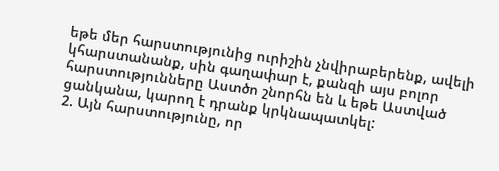եթե մեր հարստությունից ուրիշին չնվիրաբերենք, ավելի կհարստանանք, սին գաղափար է, քանզի այս բոլոր հարստությունները Աստծո շնորհն են և եթե Աստված ցանկանա, կարող է դրանք կրկնապատկել:
2. Այն հարստությունը, որ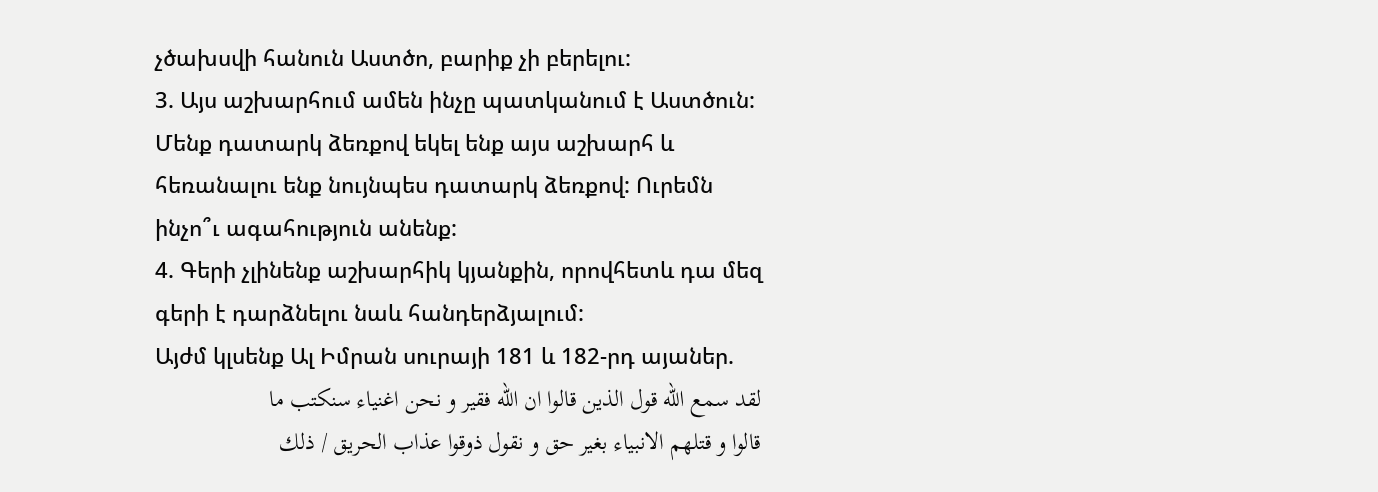չծախսվի հանուն Աստծո, բարիք չի բերելու:
3. Այս աշխարհում ամեն ինչը պատկանում է Աստծուն: Մենք դատարկ ձեռքով եկել ենք այս աշխարհ և հեռանալու ենք նույնպես դատարկ ձեռքով: Ուրեմն ինչո՞ւ ագահություն անենք:
4. Գերի չլինենք աշխարհիկ կյանքին, որովհետև դա մեզ գերի է դարձնելու նաև հանդերձյալում:
Այժմ կլսենք Ալ Իմրան սուրայի 181 և 182-րդ այաներ.
لقد سمع الله قول الذين قالوا ان الله فقير و نحن اغنياء سنكتب ما
قالوا و قتلهم الانبياء بغير حق و نقول ذوقوا عذاب الحريق / ذلك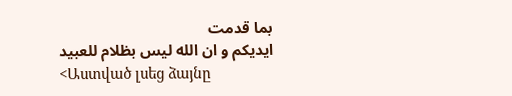بما قدمت
ايديكم و ان الله ليس بظلام للعبيد
<Աստված լսեց ձայնը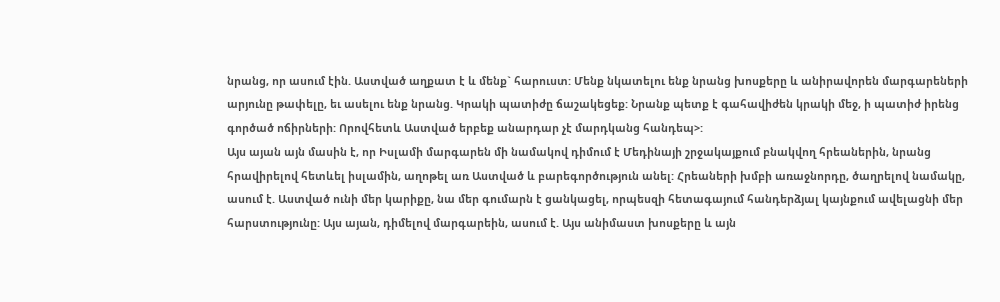նրանց, որ ասում էին. Աստված աղքատ է և մենք` հարուստ: Մենք նկատելու ենք նրանց խոսքերը և անիրավորեն մարգարեների արյունը թափելը, եւ ասելու ենք նրանց. Կրակի պատիժը ճաշակեցեք: Նրանք պետք է գահավիժեն կրակի մեջ, ի պատիժ իրենց գործած ոճիրների: Որովհետև Աստված երբեք անարդար չէ մարդկանց հանդեպ>:
Այս այան այն մասին է, որ Իսլամի մարգարեն մի նամակով դիմում է Մեդինայի շրջակայքում բնակվող հրեաներին, նրանց հրավիրելով հետևել իսլամին, աղոթել առ Աստված և բարեգործություն անել: Հրեաների խմբի առաջնորդը, ծաղրելով նամակը, ասում է. Աստված ունի մեր կարիքը, նա մեր գումարն է ցանկացել, որպեսզի հետագայում հանդերձյալ կայնքում ավելացնի մեր հարստությունը: Այս այան, դիմելով մարգարեին, ասում է. Այս անիմաստ խոսքերը և այն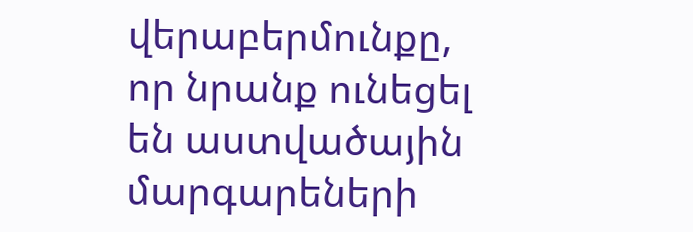վերաբերմունքը, որ նրանք ունեցել են աստվածային մարգարեների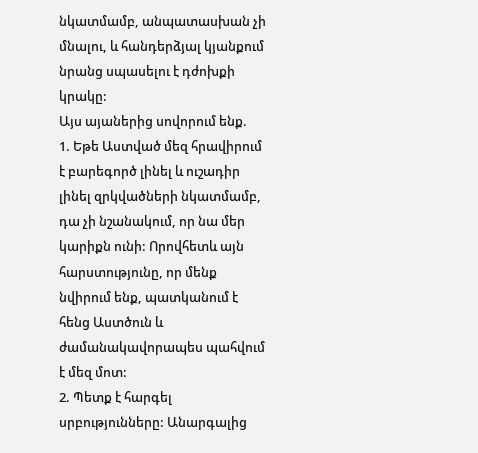նկատմամբ, անպատասխան չի մնալու, և հանդերձյալ կյանքում նրանց սպասելու է դժոխքի կրակը:
Այս այաներից սովորում ենք.
1. Եթե Աստված մեզ հրավիրում է բարեգործ լինել և ուշադիր լինել զրկվածների նկատմամբ, դա չի նշանակում, որ նա մեր կարիքն ունի: Որովհետև այն հարստությունը, որ մենք նվիրում ենք, պատկանում է հենց Աստծուն և ժամանակավորապես պահվում է մեզ մոտ:
2. Պետք է հարգել սրբությունները: Անարգալից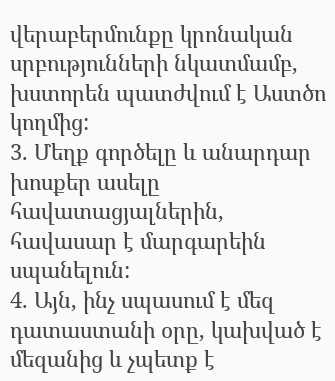վերաբերմունքը կրոնական սրբությունների նկատմամբ, խստորեն պատժվում է Աստծո կողմից:
3. Մեղք գործելը և անարդար խոսքեր ասելը հավատացյալներին, հավասար է մարգարեին սպանելուն:
4. Այն, ինչ սպասում է մեզ դատաստանի օրը, կախված է մեզանից և չպետք է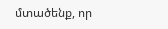մտածենք, որ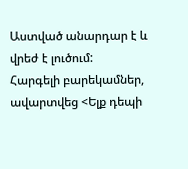Աստված անարդար է և վրեժ է լուծում:
Հարգելի բարեկամներ, ավարտվեց <Ելք դեպի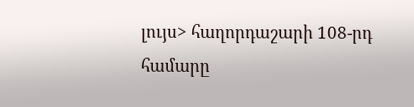լույս> հաղորդաշարի 108-րդ համարը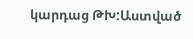կարդաց ԹԽ:Աստված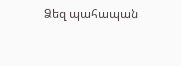Ձեզ պահապան